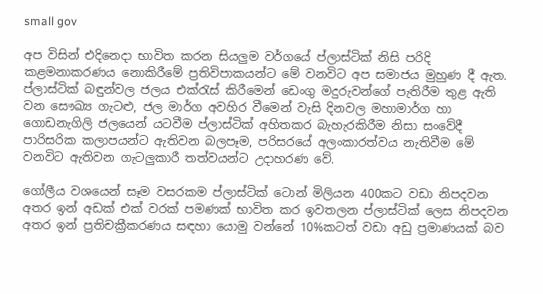small gov

අප විසින් එදිනෙදා භාවිත කරන සියලුම වර්ගයේ ප්ලාස්ටික් නිසි පරිදි කළමනාකරණය නොකිරීමේ ප්‍රතිවිපාකයන්ට මේ වනවිට අප සමාජය මුහුණ දී ඇත. ප්ලාස්ටික් බඳුන්වල ජලය එක්රැස් කිරීමෙන් ඩෙංගු මදුරුවන්ගේ පැතිරීම තුළ ඇති වන සෞඛ්‍ය ගැටළු, ජල මාර්ග අවහිර වීමෙන් වැසි දිනවල මහාමාර්ග හා ගොඩනැගිලි ජලයෙන් යටවීම ප්ලාස්ටික් අහිතකර බැහැරකිරීම නිසා සංවේදී පාරිසරික කලාපයන්ට ඇතිවන බලපෑම, පරිසරයේ අලංකාරත්වය නැතිවීම මේ වනවිට ඇතිවන ගැටලුකාරී තත්වයන්ට උදාහරණ වේ.

ගෝලීය වශයෙන් සෑම වසරකම ප්ලාස්ටික් ටොන් මිලියන 400කට වඩා නිපදවන අතර ඉන් අඩක් එක් වරක් පමණක් භාවිත කර ඉවතලන ප්ලාස්ටික් ලෙස නිපදවන අතර ඉන් ප්‍රතිචක්‍රීකරණය සඳහා යොමු වන්නේ 10%කටත් වඩා අඩු ප්‍රමාණයක් බව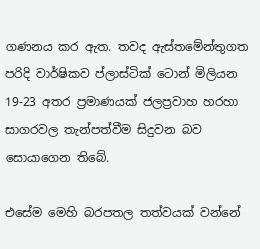ගණනය කර ඇත. තවද ඇස්තමේන්තුගත පරිදි වාර්ෂිකව ප්ලාස්ටික් ටොන් මිලියන 19-23 අතර ප්‍රමාණයක් ජලප්‍රවාහ හරහා සාගරවල තැන්පත්වීම සිදුවන බව සොයාගෙන තිබේ.

එසේම මෙහි බරපතල තත්වයක් වන්නේ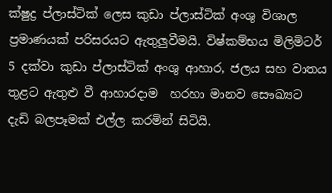ක්ෂුද්‍ර ප්ලාස්ටික් ලෙස කුඩා ප්ලාස්ටික් අංශු විශාල ප්‍රමාණයක් පරිසරයට ඇතුලුවීමයි. විෂ්කම්භය මිලිමිටර් 5 දක්වා කුඩා ප්ලාස්ටික් අංශු ආහාර, ජලය සහ වාතය තුළට ඇතුළු වී ආහාරදාම  හරහා මානව සෞඛ්‍යට දැඩි බලපෑමක් එල්ල කරමින් සිටියි.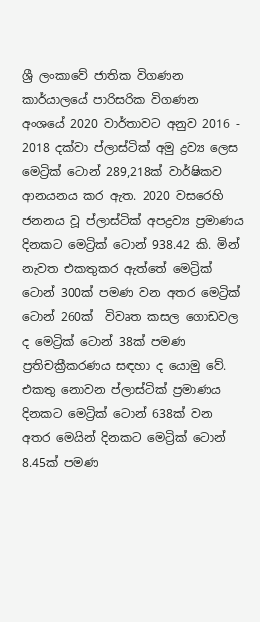ශ්‍රී ලංකාවේ ජාතික විගණන කාර්යාලයේ පාරිසරික විගණන අංශයේ 2020 වාර්තාවට අනුව 2016 - 2018 දක්වා ප්ලාස්ටික් අමු ද්‍රව්‍ය ලෙස මෙට්‍රික් ටොන් 289,218ක් වාර්ෂිකව ආනයනය කර ඇත. 2020 වසරෙහි ජනනය වූ ප්ලාස්ටික් අපද්‍රව්‍ය ප්‍රමාණය දිනකට මෙට්‍රික් ටොන් 938.42 කි. මින් නැවත එකතුකර ඇත්තේ මෙට්‍රික් ටොන් 300ක් පමණ වන අතර මෙට්‍රික් ටොන් 260ක්  විවෘත කසල ගොඩවල ද මෙට්‍රික් ටොන් 38ක් පමණ ප්‍රතිචක්‍රීකරණය සඳහා ද යොමු වේ. එකතු නොවන ප්ලාස්ටික් ප්‍රමාණය දිනකට මෙට්‍රික් ටොන් 638ක් වන අතර මෙයින් දිනකට මෙට්‍රික් ටොන් 8.45ක් පමණ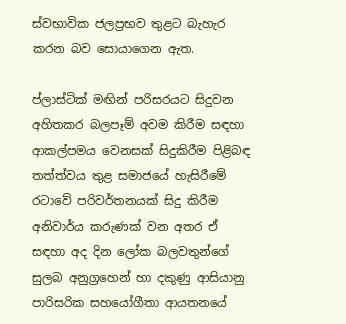ස්වභාවික ජලප්‍රභව තුළට බැහැර කරන බව සොයාගෙන ඇත.

ප්ලාස්ටික් මඟින් පරිසරයට සිදුවන අහිතකර බලපෑම් අවම කිරීම සඳහා ආකල්පමය වෙනසක් සිදුකිරීම පිළිබඳ තත්ත්වය තුළ සමාජයේ හැසිරීමේ රටාවේ පරිවර්තනයක් සිදු කිරීම අනිවාර්ය කරුණක් වන අතර ඒ සඳහා අද දින ලෝක බලවතුන්ගේ සුලබ අනුග්‍රහෙන් හා දකුණු ආසියානු පාරිසරික සහයෝගීතා ආයතනයේ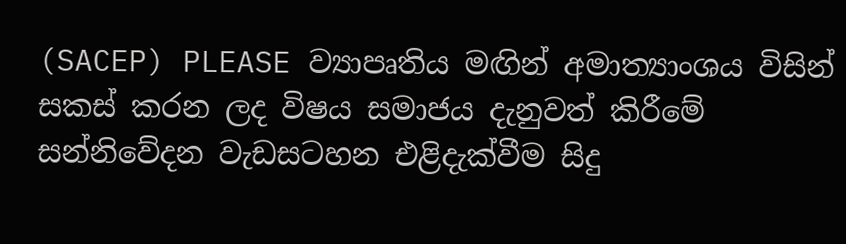(SACEP) PLEASE ව්‍යාපෘතිය මඟින් අමාත්‍යාංශය විසින් සකස් කරන ලද විෂය සමාජය දැනුවත් කිරීමේ සන්නිවේදන වැඩසටහන එළිදැක්වීම සිදු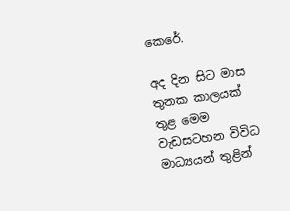කෙරේ.

අද දින සිට මාස තුනක කාලයක් තුළ මෙම වැඩසටහන විවිධ මාධ්‍යයන් තුළින්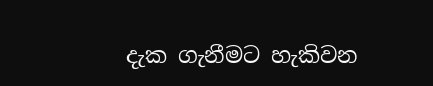දැක ගැනීමට හැකිවන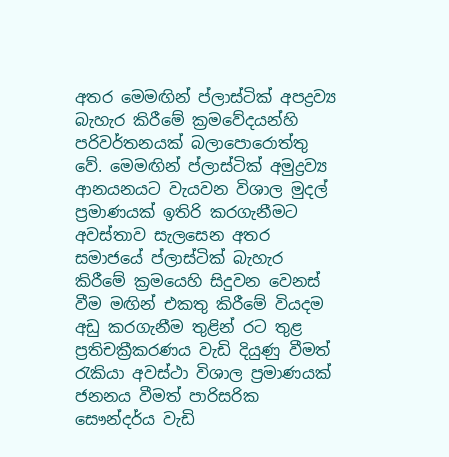අතර මෙමඟින් ප්ලාස්ටික් අපද්‍රව්‍ය බැහැර කිරීමේ ක්‍රමවේදයන්හි පරිවර්තනයක් බලාපොරොත්තු වේ. මෙමඟින් ප්ලාස්ටික් අමුද්‍රව්‍ය ආනයනයට වැයවන විශාල මුදල් ප්‍රමාණයක් ඉතිරි කරගැනීමට අවස්තාව සැලසෙන අතර සමාජයේ ප්ලාස්ටික් බැහැර කිරීමේ ක්‍රමයෙහි සිදුවන වෙනස් වීම මඟින් එකතු කිරීමේ වියදම අඩු කරගැනීම තුළින් රට තුළ ප්‍රතිචක්‍රීකරණය වැඩි දියුණු වීමත් රැකියා අවස්ථා විශාල ප්‍රමාණයක් ජනනය වීමත් පාරිසරික සෞන්දර්ය වැඩි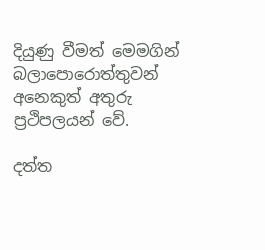දියුණු වීමත් මෙමගින් බලාපොරොත්තුවන් අනෙකුත් අතුරු ප්‍රථිපලයන් වේ.

දත්ත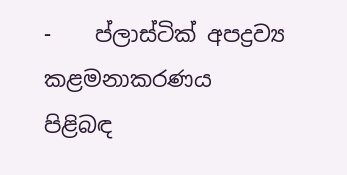-    ප්ලාස්ටික් අපද්‍රව්‍ය කළමනාකරණය පිළිබඳ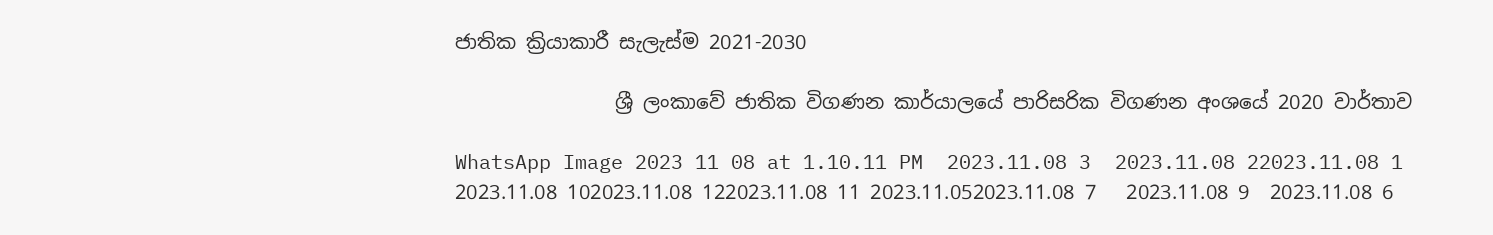ජාතික ක්‍රියාකාරී සැලැස්ම 2021-2030

                ශ්‍රී ලංකාවේ ජාතික විගණන කාර්යාලයේ පාරිසරික විගණන අංශයේ 2020 වාර්තාව

WhatsApp Image 2023 11 08 at 1.10.11 PM  2023.11.08 3  2023.11.08 22023.11.08 1 2023.11.08 102023.11.08 122023.11.08 11 2023.11.052023.11.08 7   2023.11.08 9  2023.11.08 6